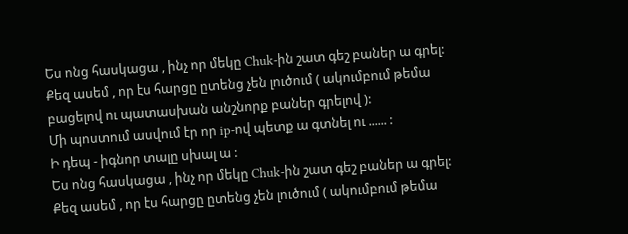Ես ոնց հասկացա , ինչ որ մեկը Chuk-ին շատ գեշ բաներ ա գրել:
Քեզ ասեմ , որ էս հարցը ըտենց չեն լուծում ( ակումբում թեմա բացելով ու պատասխան անշնորք բաներ գրելով ):
Մի պոստում ասվում էր որ ip-ով պետք ա գտնել ու ...... :
Ի դեպ - իգնոր տալը սխալ ա :
Ես ոնց հասկացա , ինչ որ մեկը Chuk-ին շատ գեշ բաներ ա գրել:
Քեզ ասեմ , որ էս հարցը ըտենց չեն լուծում ( ակումբում թեմա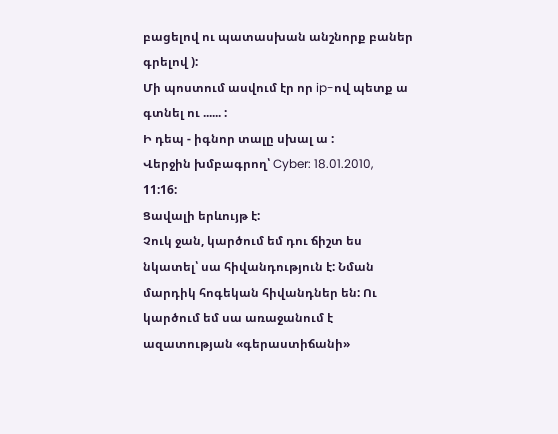բացելով ու պատասխան անշնորք բաներ գրելով ):
Մի պոստում ասվում էր որ ip-ով պետք ա գտնել ու ...... :
Ի դեպ - իգնոր տալը սխալ ա :
Վերջին խմբագրող՝ Cyber: 18.01.2010, 11:16:
Ցավալի երևույթ է:
Չուկ ջան, կարծում եմ դու ճիշտ ես նկատել՝ սա հիվանդություն է: Նման մարդիկ հոգեկան հիվանդներ են: Ու կարծում եմ սա առաջանում է ազատության «գերաստիճանի»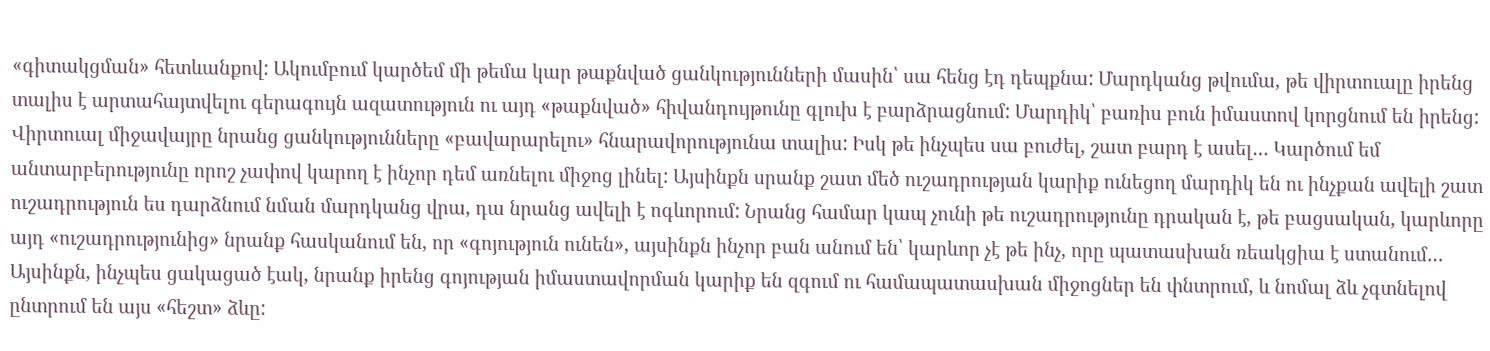«գիտակցման» հետևանքով: Ակումբում կարծեմ մի թեմա կար թաքնված ցանկությունների մասին՝ սա հենց էդ դեպքնա: Մարդկանց թվումա, թե վիրտուալը իրենց տալիս է արտահայտվելու գերագույն ազատություն ու այդ «թաքնված» հիվանդույթունը գլուխ է բարձրացնում: Մարդիկ՝ բառիս բուն իմաստով կորցնում են իրենց: Վիրտուալ միջավայրը նրանց ցանկությունները «բավարարելու» հնարավորությունա տալիս: Իսկ թե ինչպես սա բուժել, շատ բարդ է ասել… Կարծում եմ անտարբերությունը որոշ չափով կարող է ինչոր դեմ առնելու միջոց լինել: Այսինքն սրանք շատ մեծ ուշադրության կարիք ունեցող մարդիկ են ու ինչքան ավելի շատ ուշադրություն ես դարձնում նման մարդկանց վրա, դա նրանց ավելի է ոգևորում: Նրանց համար կապ չունի թե ուշադրությունը դրական է, թե բացսական, կարևորը այդ «ուշադրությունից» նրանք հասկանում են, որ «գոյություն ունեն», այսինքն ինչոր բան անում են՝ կարևոր չէ թե ինչ, որը պատասխան ռեակցիա է ստանում… Այսինքն, ինչպես ցակացած էակ, նրանք իրենց գոյության իմաստավորման կարիք են զգում ու համապատասխան միջոցներ են փնտրում, և նոմալ ձև չգտնելով ընտրում են այս «հեշտ» ձևը: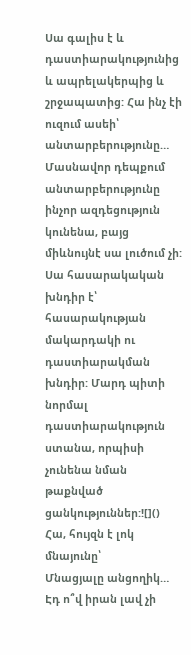Սա գալիս է և դաստիարակությունից և ապրելակերպից և շրջապատից: Հա ինչ էի ուզում ասեի՝ անտարբերությունը… Մասնավոր դեպքում անտարբերությունը ինչոր ազդեցություն կունենա, բայց միևնույնէ սա լուծում չի: Սա հասարակական խնդիր է՝ հասարակության մակարդակի ու դաստիարակման խնդիր: Մարդ պիտի նորմալ դաստիարակություն ստանա, որպիսի չունենա նման թաքնված ցանկություններ:![]()
Հա, հույզն է լոկ մնայունը՝
Մնացյալը անցողիկ…
Էդ ո՞վ իրան լավ չի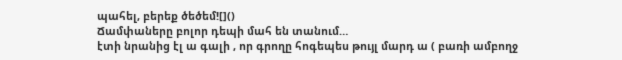պահել, բերեք ծեծեմ![]()
Ճամփաները բոլոր դեպի մահ են տանում…
էտի նրանից էլ ա գալի , որ գրողը հոգեպես թույլ մարդ ա ( բառի ամբողջ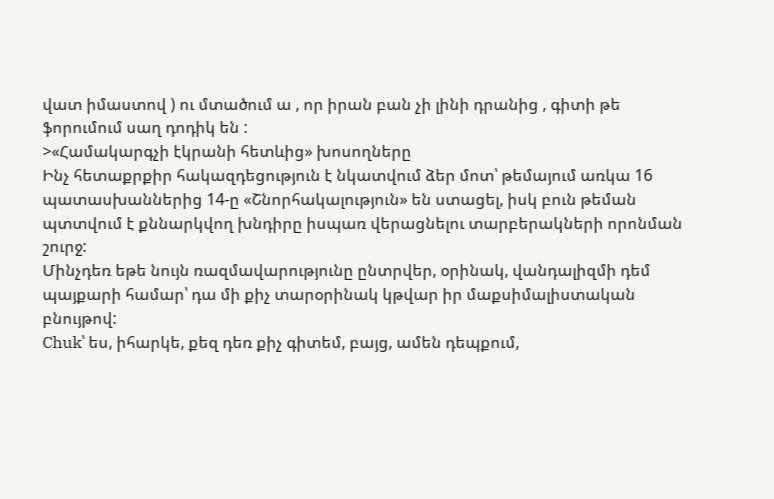վատ իմաստով ) ու մտածում ա , որ իրան բան չի լինի դրանից , գիտի թե ֆորումում սաղ դոդիկ են :
>«Համակարգչի էկրանի հետևից» խոսողները
Ինչ հետաքրքիր հակազդեցություն է նկատվում ձեր մոտ՝ թեմայում առկա 16 պատասխաններից 14-ը «Շնորհակալություն» են ստացել, իսկ բուն թեման պտտվում է քննարկվող խնդիրը իսպառ վերացնելու տարբերակների որոնման շուրջ:
Մինչդեռ եթե նույն ռազմավարությունը ընտրվեր, օրինակ, վանդալիզմի դեմ պայքարի համար՝ դա մի քիչ տարօրինակ կթվար իր մաքսիմալիստական բնույթով:
Chuk՝ ես, իհարկե, քեզ դեռ քիչ գիտեմ, բայց, ամեն դեպքում,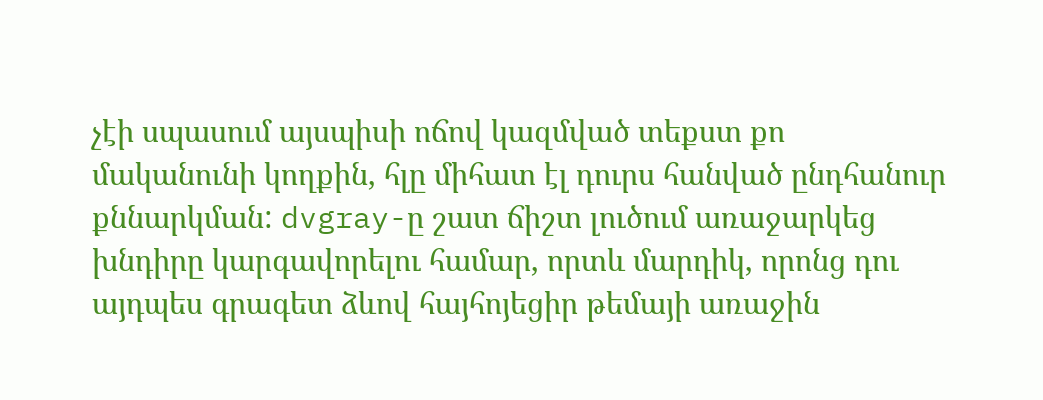չէի սպասում այսպիսի ոճով կազմված տեքստ քո մականունի կողքին, հլը միհատ էլ դուրս հանված ընդհանուր քննարկման: dvgray-ը շատ ճիշտ լուծում առաջարկեց խնդիրը կարգավորելու համար, որտև մարդիկ, որոնց դու այդպես գրագետ ձևով հայհոյեցիր թեմայի առաջին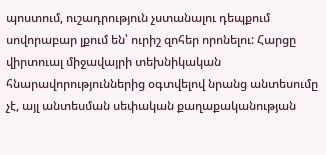պոստում, ուշադրություն չստանալու դեպքում սովորաբար լքում են՝ ուրիշ զոհեր որոնելու: Հարցը վիրտուալ միջավայրի տեխնիկական հնարավորություններից օգտվելով նրանց անտեսումը չէ, այլ անտեսման սեփական քաղաքականության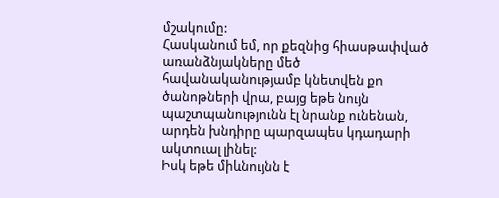մշակումը:
Հասկանում եմ, որ քեզնից հիասթափված առանձնյակները մեծ հավանականությամբ կնետվեն քո ծանոթների վրա, բայց եթե նույն պաշտպանությունն էլ նրանք ունենան, արդեն խնդիրը պարզապես կդադարի ակտուալ լինել:
Իսկ եթե միևնույնն է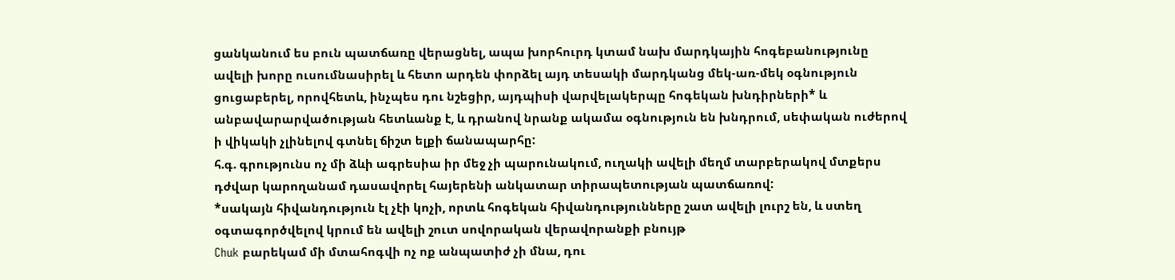ցանկանում ես բուն պատճառը վերացնել, ապա խորհուրդ կտամ նախ մարդկային հոգեբանությունը ավելի խորը ուսումնասիրել և հետո արդեն փորձել այդ տեսակի մարդկանց մեկ-առ-մեկ օգնություն ցուցաբերել, որովհետև, ինչպես դու նշեցիր, այդպիսի վարվելակերպը հոգեկան խնդիրների* և անբավարարվածության հետևանք է, և դրանով նրանք ակամա օգնություն են խնդրում, սեփական ուժերով ի վիկակի չլինելով գտնել ճիշտ ելքի ճանապարհը:
հ.գ. գրությունս ոչ մի ձևի ագրեսիա իր մեջ չի պարունակում, ուղակի ավելի մեղմ տարբերակով մտքերս դժվար կարողանամ դասավորել հայերենի անկատար տիրապետության պատճառով:
*սակայն հիվանդություն էլ չէի կոչի, որտև հոգեկան հիվանդությունները շատ ավելի լուրշ են, և ստեղ օգտագործվելով կրում են ավելի շուտ սովորական վերավորանքի բնույթ
Chuk բարեկամ մի մտահոգվի ոչ ոք անպատիժ չի մնա, դու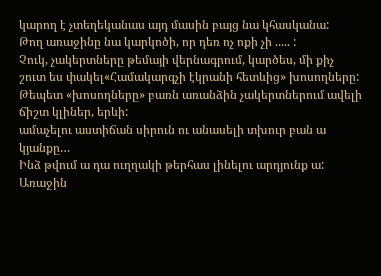կարող է չտեղեկանաս այդ մասին բայց նա կհասկանա:
Թող առաջինը նա կարկոծի, որ դեռ ոչ ոքի չի ..... :
Չուկ, չակերտները թեմայի վերնագրում, կարծես, մի քիչ շուտ ես փակել«Համակարգչի էկրանի հետևից» խոսողները:
Թեպետ «խոսողները» բառն առանձին չակերտներում ավելի ճիշտ կլիներ, երևի:
ամաչելու աստիճան սիրուն ու անասելի տխուր բան ա կյանքը…
Ինձ թվում ա դա ուղղակի թերհաս լինելու արդյունք ա:
Առաջին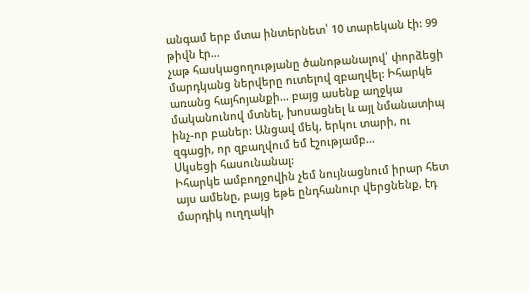անգամ երբ մտա ինտերնետ՝ 10 տարեկան էի: 99 թիվն էր...
չաթ հասկացողությանը ծանոթանալով՝ փորձեցի մարդկանց ներվերը ուտելով զբաղվել: Իհարկե առանց հայհոյանքի... բայց ասենք աղջկա մականունով մտնել, խոսացնել և այլ նմանատիպ ինչ-որ բաներ: Անցավ մեկ, երկու տարի, ու զգացի, որ զբաղվում եմ էշությամբ...
Սկսեցի հասունանալ:
Իհարկե ամբողջովին չեմ նույնացնում իրար հետ այս ամենը, բայց եթե ընդհանուր վերցնենք, էդ մարդիկ ուղղակի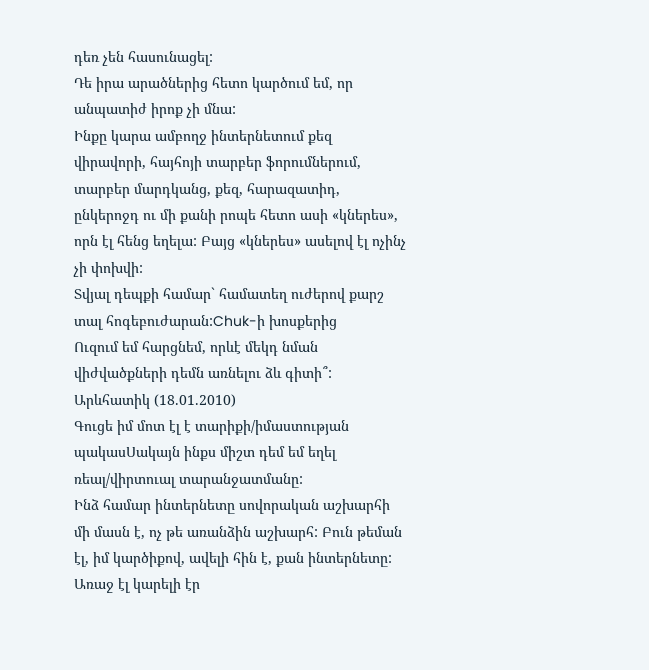դեռ չեն հասունացել:
Դե իրա արածներից հետո կարծում եմ, որ անպատիժ իրոք չի մնա:
Ինքը կարա ամբողջ ինտերնետում քեզ վիրավորի, հայհոյի տարբեր ֆորումներում, տարբեր մարդկանց, քեզ, հարազատիդ, ընկերոջդ ու մի քանի րոպե հետո ասի «կներես», որն էլ հենց եղելա: Բայց «կներես» ասելով էլ ոչինչ չի փոխվի:
Տվյալ դեպքի համար` համատեղ ուժերով քարշ տալ հոգեբուժարան:Chuk-ի խոսքերից
Ուզում եմ հարցնեմ, որևէ մեկդ նման վիժվածքների դեմն առնելու ձև գիտի՞:
Արևհատիկ (18.01.2010)
Գուցե իմ մոտ էլ է տարիքի/իմաստության պակասՍակայն ինքս միշտ դեմ եմ եղել ռեալ/վիրտուալ տարանջատմանը:
Ինձ համար ինտերնետը սովորական աշխարհի մի մասն է, ոչ թե առանձին աշխարհ: Բուն թեման էլ, իմ կարծիքով, ավելի հին է, քան ինտերնետը: Առաջ էլ կարելի էր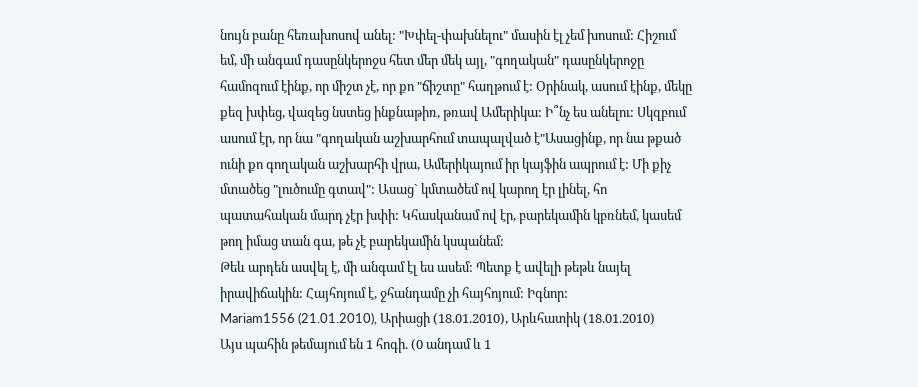նույն բանը հեռախոսով անել: "Խփել-փախնելու" մասին էլ չեմ խոսում: Հիշում եմ, մի անգամ դասընկերոջս հետ մեր մեկ այլ, "գողական" դասընկերոջը համոզում էինք, որ միշտ չէ, որ քո "ճիշտը" հաղթում է: Օրինակ, ասում էինք, մեկը քեզ խփեց, վազեց նստեց ինքնաթիռ, թռավ Ամերիկա: Ի՞նչ ես անելու: Սկզբում ասում էր, որ նա "գողական աշխարհում տապալված է"Ասացինք, որ նա թքած ունի քո գողական աշխարհի վրա, Ամերիկայում իր կայֆին ապրում է: Մի քիչ մտածեց "լուծումը գտավ": Ասաց` կմտածեմ ով կարող էր լինել, հո պատահական մարդ չէր խփի: Կհասկանամ ով էր, բարեկամին կբռնեմ, կասեմ թող իմաց տան գա, թե չէ բարեկամին կսպանեմ:
Թեև արդեն ասվել է, մի անգամ էլ ես ասեմ: Պետք է ավելի թեթև նայել իրավիճակին: Հայհոյում է, ջհանդամը չի հայհոյում: Իգնոր:
Mariam1556 (21.01.2010), Արիացի (18.01.2010), Արևհատիկ (18.01.2010)
Այս պահին թեմայում են 1 հոգի. (0 անդամ և 1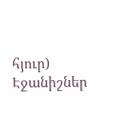հյուր)
Էջանիշներ